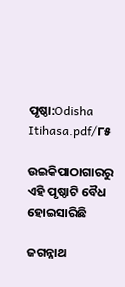ପୃଷ୍ଠା:Odisha Itihasa.pdf/୮୫

ଉଇକିପାଠାଗାର‌ରୁ
ଏହି ପୃଷ୍ଠାଟି ବୈଧ ହୋଇସାରିଛି

ଜଗନ୍ନାଥ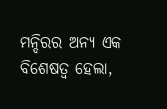ମନ୍ଦିରର ଅନ୍ୟ ଏକ ବିଶେଷତ୍ୱ ହେଲା,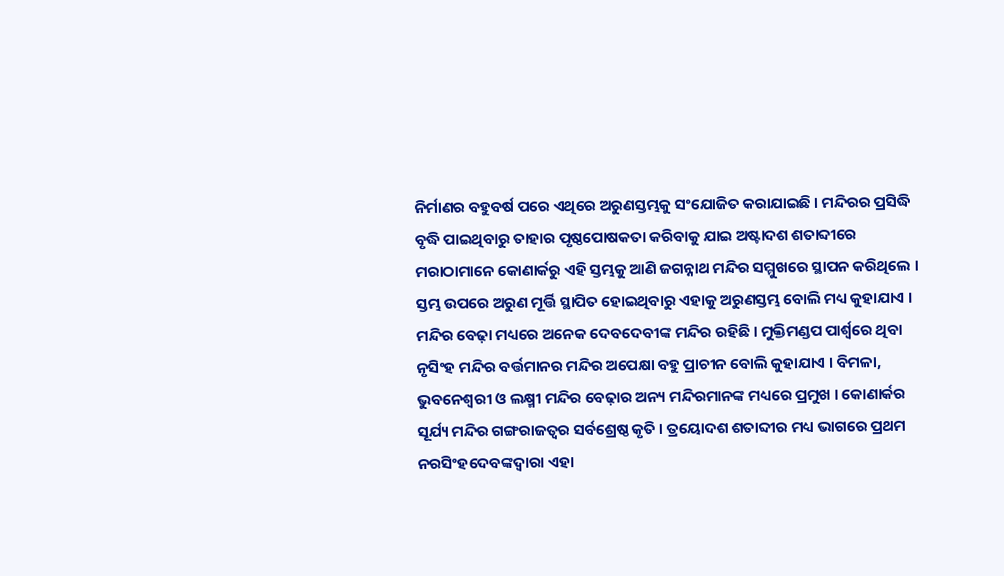ନିର୍ମାଣର ବହୁବର୍ଷ ପରେ ଏଥିରେ ଅରୁଣସ୍ତମ୍ଭକୁ ସଂଯୋଜିତ କରାଯାଇଛି । ମନ୍ଦିରର ପ୍ରସିଦ୍ଧି ବୃଦ୍ଧି ପାଇଥିବାରୁ ତାହାର ପୃଷ୍ଠପୋଷକତା କରିବାକୁ ଯାଇ ଅଷ୍ଟାଦଶ ଶତାବ୍ଦୀରେ ମରାଠାମାନେ କୋଣାର୍କରୁ ଏହି ସ୍ତମ୍ଭକୁ ଆଣି ଜଗନ୍ନାଥ ମନ୍ଦିର ସମ୍ମୁଖରେ ସ୍ଥାପନ କରିଥିଲେ । ସ୍ତମ୍ଭ ଉପରେ ଅରୁଣ ମୂର୍ତ୍ତି ସ୍ଥାପିତ ହୋଇଥିବାରୁ ଏହାକୁ ଅରୁଣସ୍ତମ୍ଭ ବୋଲି ମଧ୍ୟ କୁହାଯାଏ । ମନ୍ଦିର ବେଢ଼ା ମଧ୍ୟରେ ଅନେକ ଦେବଦେବୀଙ୍କ ମନ୍ଦିର ରହିଛି । ମୁକ୍ତିମଣ୍ଡପ ପାର୍ଶ୍ୱରେ ଥିବା ନୃସିଂହ ମନ୍ଦିର ବର୍ତ୍ତମାନର ମନ୍ଦିର ଅପେକ୍ଷା ବହୁ ପ୍ରାଚୀନ ବୋଲି କୁହାଯାଏ । ବିମଳା, ଭୁବନେଶ୍ୱରୀ ଓ ଲକ୍ଷ୍ମୀ ମନ୍ଦିର ବେଢ଼ାର ଅନ୍ୟ ମନ୍ଦିରମାନଙ୍କ ମଧ୍ୟରେ ପ୍ରମୁଖ । କୋଣାର୍କର ସୂର୍ଯ୍ୟ ମନ୍ଦିର ଗଙ୍ଗରାଜତ୍ୱର ସର୍ବଶ୍ରେଷ୍ଠ କୃତି । ତ୍ରୟୋଦଶ ଶତାବ୍ଦୀର ମଧ୍ୟ ଭାଗରେ ପ୍ରଥମ ନରସିଂହଦେବଙ୍କଦ୍ୱାରା ଏହା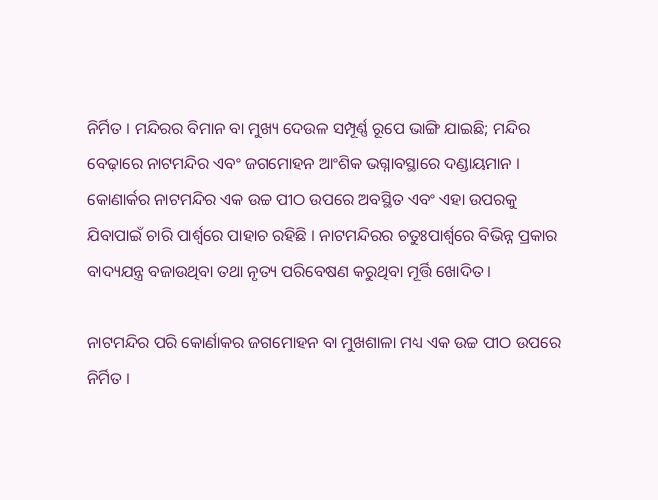ନିର୍ମିତ । ମନ୍ଦିରର ବିମାନ ବା ମୁଖ୍ୟ ଦେଉଳ ସମ୍ପୂର୍ଣ୍ଣ ରୂପେ ଭାଙ୍ଗି ଯାଇଛି; ମନ୍ଦିର ବେଢ଼ାରେ ନାଟମନ୍ଦିର ଏବଂ ଜଗମୋହନ ଆଂଶିକ ଭଗ୍ନାବସ୍ଥାରେ ଦଣ୍ଡାୟମାନ । କୋଣାର୍କର ନାଟମନ୍ଦିର ଏକ ଉଚ୍ଚ ପୀଠ ଉପରେ ଅବସ୍ଥିତ ଏବଂ ଏହା ଉପରକୁ ଯିବାପାଇଁ ଚାରି ପାର୍ଶ୍ୱରେ ପାହାଚ ରହିଛି । ନାଟମନ୍ଦିରର ଚତୁଃପାର୍ଶ୍ୱରେ ବିଭିନ୍ନ ପ୍ରକାର ବାଦ୍ୟଯନ୍ତ୍ର ବଜାଉଥିବା ତଥା ନୃତ୍ୟ ପରିବେଷଣ କରୁଥିବା ମୂର୍ତ୍ତି ଖୋଦିତ ।

ନାଟମନ୍ଦିର ପରି କୋର୍ଣାକର ଜଗମୋହନ ବା ମୁଖଶାଳା ମଧ୍ୟ ଏକ ଉଚ୍ଚ ପୀଠ ଉପରେ ନିର୍ମିତ ।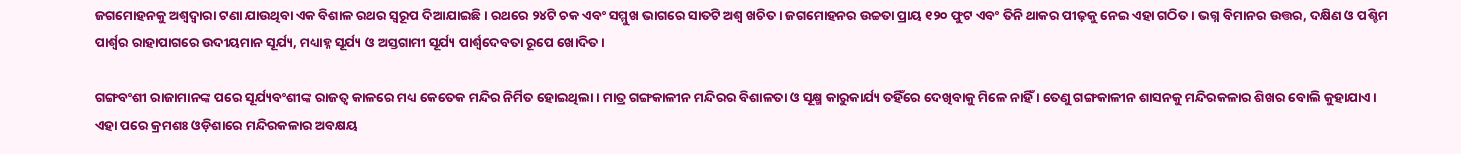ଜଗମୋହନକୁ ଅଶ୍ୱଦ୍ୱାରା ଟଣା ଯାଉଥିବା ଏକ ବିଶାଳ ରଥର ସ୍ୱରୂପ ଦିଆଯାଇଛି । ରଥରେ ୨୪ଟି ଚକ ଏବଂ ସମ୍ମୁଖ ଭାଗରେ ସାତଟି ଅଶ୍ୱ ଖଚିତ । ଜଗମୋହନର ଉଚ୍ଚତା ପ୍ରାୟ ୧୨୦ ଫୁଟ ଏବଂ ତିନି ଥାକର ପୀଢ଼କୁ ନେଇ ଏହା ଗଠିତ । ଭଗ୍ନ ବିମାନର ଉତ୍ତର, ଦକ୍ଷିଣ ଓ ପଶ୍ଚିମ ପାର୍ଶ୍ୱର ରାହାପାଗରେ ଉଦୀୟମାନ ସୂର୍ଯ୍ୟ, ମଧ୍ୟାହ୍ନ ସୂର୍ଯ୍ୟ ଓ ଅସ୍ତଗାମୀ ସୂର୍ଯ୍ୟ ପାର୍ଶ୍ୱଦେବତା ରୂପେ ଖୋଦିତ ।

ଗଙ୍ଗବଂଶୀ ରାଜାମାନଙ୍କ ପରେ ସୂର୍ଯ୍ୟବଂଶୀଙ୍କ ରାଜତ୍ୱ କାଳରେ ମଧ୍ୟ କେତେକ ମନ୍ଦିର ନିର୍ମିତ ହୋଇଥିଲା । ମାତ୍ର ଗଙ୍ଗକାଳୀନ ମନ୍ଦିରର ବିଶାଳତା ଓ ସୂକ୍ଷ୍ମ କାରୁକାର୍ଯ୍ୟ ତହିଁରେ ଦେଖିବାକୁ ମିଳେ ନାହିଁ । ତେଣୁ ଗଙ୍ଗକାଳୀନ ଶାସନକୁ ମନ୍ଦିରକଳାର ଶିଖର ବୋଲି କୁହାଯାଏ । ଏହା ପରେ କ୍ରମଶଃ ଓଡ଼ିଶାରେ ମନ୍ଦିରକଳାର ଅବକ୍ଷୟ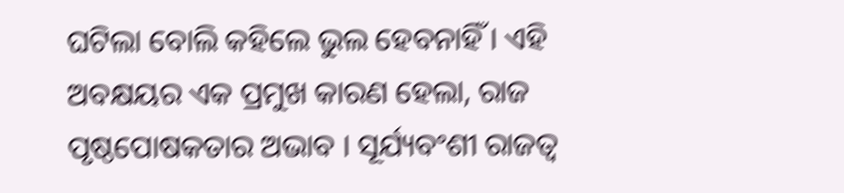ଘଟିଲା ବୋଲି କହିଲେ ଭୁଲ ହେବନାହିଁ । ଏହି ଅବକ୍ଷୟର ଏକ ପ୍ରମୁଖ କାରଣ ହେଲା, ରାଜ ପୃଷ୍ଠପୋଷକତାର ଅଭାବ । ସୂର୍ଯ୍ୟବଂଶୀ ରାଜତ୍ୱ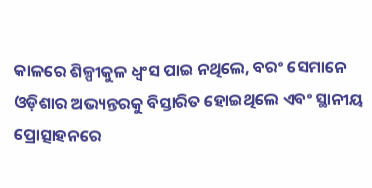କାଳରେ ଶିଳ୍ପୀକୁଳ ଧ୍ୱଂସ ପାଇ ନଥିଲେ, ବରଂ ସେମାନେ ଓଡ଼ିଶାର ଅଭ୍ୟନ୍ତରକୁ ବିସ୍ତାରିତ ହୋଇଥିଲେ ଏବଂ ସ୍ଥାନୀୟ ପ୍ରୋତ୍ସାହନରେ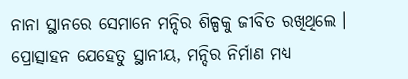ନାନା ସ୍ଥାନରେ ସେମାନେ ମନ୍ଦିର ଶିଳ୍ପକୁ ଜୀବିତ ରଖିଥିଲେ । ପ୍ରୋତ୍ସାହନ ଯେହେତୁ ସ୍ଥାନୀୟ, ମନ୍ଦିର ନିର୍ମାଣ ମଧ୍ୟ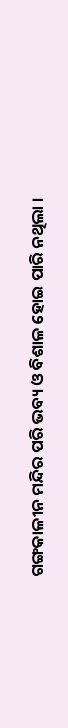ଗଙ୍ଗକାଳୀନ ମନ୍ଦିର ପରି ଭବ୍ୟ ଓ ବିଶାଳ ହୋଇ ପାରି ନଥିଲା ।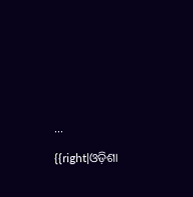...

{{right|ଓଡ଼ିଶା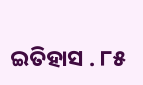ଇତିହାସ . ୮୫